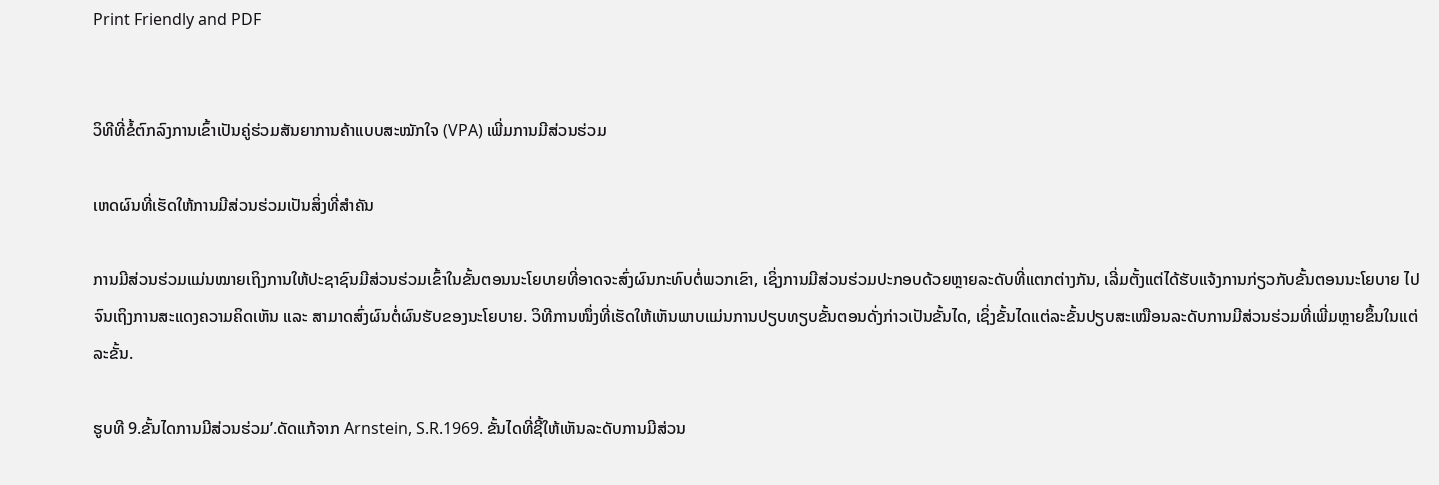Print Friendly and PDF


ວິທີທີ່ຂໍ້ຕົກລົງການເຂົ້າເປັນຄູ່ຮ່ວມສັນຍາການຄ້າແບບສະໝັກໃຈ (VPA) ເພີ່ມການມີສ່ວນຮ່ວມ

ເຫດຜົນທີ່ເຮັດໃຫ້ການມີສ່ວນຮ່ວມເປັນສິ່ງທີ່ສຳຄັນ

ການມີສ່ວນຮ່ວມແມ່ນໝາຍເຖິງການໃຫ້ປະຊາຊົນມີສ່ວນຮ່ວມເຂົ້າໃນຂັ້ນຕອນນະໂຍບາຍທີ່ອາດຈະສົ່ງຜົນກະທົບຕໍ່ພວກເຂົາ, ເຊິ່ງການມີສ່ວນຮ່ວມປະກອບດ້ວຍຫຼາຍລະດັບທີ່ແຕກຕ່າງກັນ, ເລີ່ມຕັ້ງແຕ່ໄດ້ຮັບແຈ້ງການກ່ຽວກັບຂັ້ນຕອນນະໂຍບາຍ ໄປຈົນເຖິງການສະແດງຄວາມຄິດເຫັນ ແລະ ສາມາດສົ່ງຜົນຕໍ່ຜົນຮັບຂອງນະໂຍບາຍ. ວິທີການໜຶ່ງທີ່ເຮັດໃຫ້ເຫັນພາບແມ່ນການປຽບທຽບຂັ້ນຕອນດັ່ງກ່າວເປັນຂັ້ນໄດ, ເຊິ່ງຂັ້ນໄດແຕ່ລະຂັ້ນປຽບສະເໝືອນລະດັບການມີສ່ວນຮ່ວມທີ່ເພີ່ມຫຼາຍຂຶ້ນໃນແຕ່ລະຂັ້ນ.

ຮູບທີ 9.ຂັ້ນໄດການມີສ່ວນຮ່ວມ’.ດັດແກ້ຈາກ Arnstein, S.R.1969. ຂັ້ນໄດທີ່ຊີ້ໃຫ້ເຫັນລະດັບການມີສ່ວນ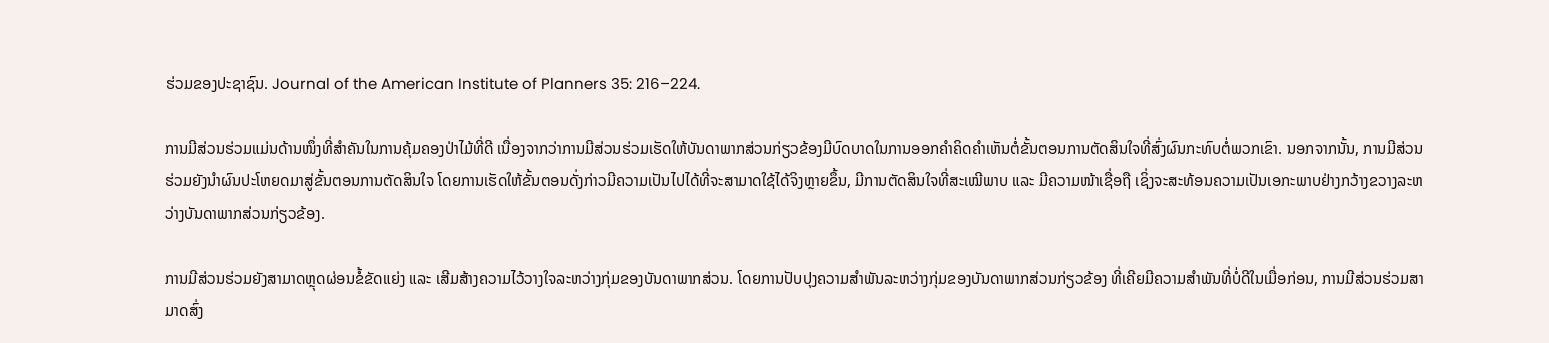ຮ່ວມຂອງປະຊາຊົນ. Journal of the American Institute of Planners 35: 216–224.

ການມີສ່ວນຮ່ວມແມ່ນດ້ານໜຶ່ງທີ່ສຳຄັນໃນການຄຸ້ມຄອງປ່າໄມ້ທີ່ດີ ເນື່ອງຈາກວ່າການມີສ່ວນຮ່ວມເຮັດໃຫ້ບັນດາພາກສ່ວນກ່ຽວຂ້ອງມີບົດບາດໃນການອອກຄຳຄິດຄຳເຫັນຕໍ່ຂັ້ນຕອນການຕັດສິນໃຈທີ່ສົ່ງຜົນກະທົບຕໍ່ພວກເຂົາ. ນອກຈາກນັ້ນ, ການມີສ່ວນຮ່ວມຍັງນຳຜົນປະໂຫຍດມາສູ່ຂັ້ນຕອນການຕັດສິນໃຈ ໂດຍການເຮັດໃຫ້ຂັ້ນຕອນດັ່ງກ່າວມີຄວາມເປັນໄປໄດ້ທີ່ຈະສາມາດໃຊ້ໄດ້ຈິງຫຼາຍຂຶ້ນ, ມີການຕັດສິນໃຈທີ່ສະເໝີພາບ ແລະ ມີຄວາມໜ້າເຊື່ອຖື ເຊິ່ງຈະສະທ້ອນຄວາມເປັນເອກະພາບຢ່າງກວ້າງຂວາງລະຫວ່າງບັນດາພາກສ່ວນກ່ຽວຂ້ອງ.

ການມີສ່ວນຮ່ວມຍັງສາມາດຫຼຸດຜ່ອນຂໍ້ຂັດແຍ່ງ ແລະ ເສີມສ້າງຄວາມໄວ້ວາງໃຈລະຫວ່າງກຸ່ມຂອງບັນດາພາກສ່ວນ. ໂດຍການປັບປຸງຄວາມສຳພັນລະຫວ່າງກຸ່ມຂອງບັນດາພາກສ່ວນກ່ຽວຂ້ອງ ທີ່ເຄີຍມີຄວາມສຳພັນທີ່ບໍ່ດີໃນເມື່ອກ່ອນ, ການມີສ່ວນຮ່ວມສາມາດສົ່ງ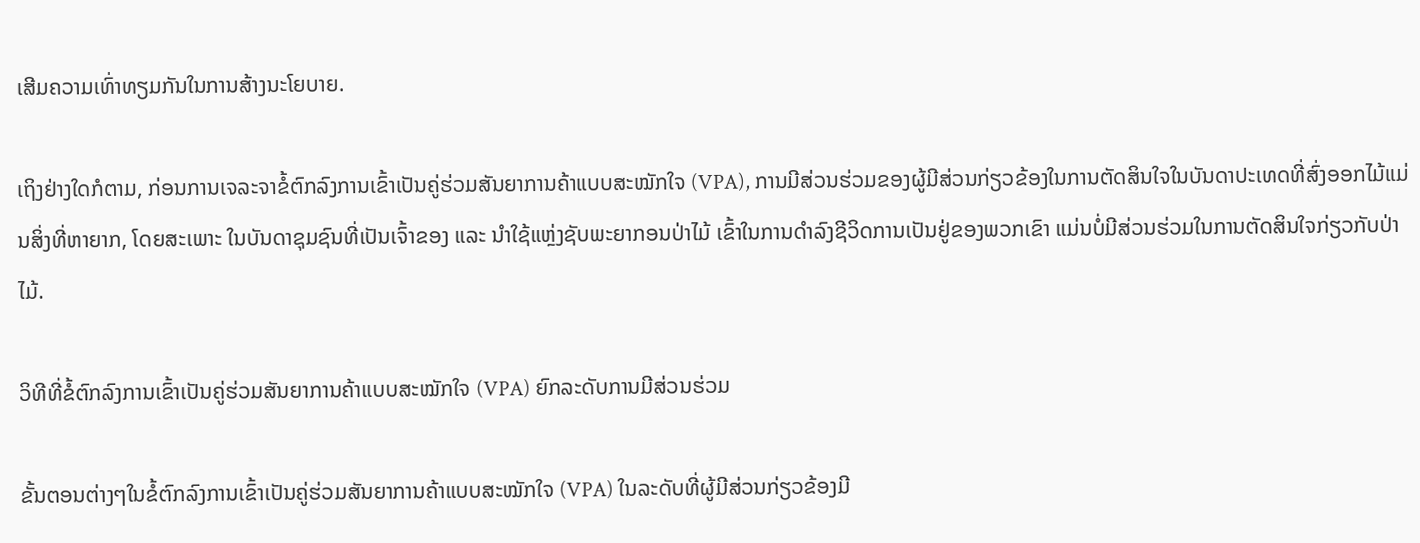ເສີມຄວາມເທົ່າທຽມກັນໃນການສ້າງນະໂຍບາຍ.

ເຖິງຢ່າງໃດກໍຕາມ, ກ່ອນການເຈລະຈາຂໍ້ຕົກລົງການເຂົ້າເປັນຄູ່ຮ່ວມສັນຍາການຄ້າແບບສະໝັກໃຈ (VPA), ການມີສ່ວນຮ່ວມຂອງຜູ້ມີສ່ວນກ່ຽວຂ້ອງໃນການຕັດສິນໃຈໃນບັນດາປະເທດທີ່ສົ່ງອອກໄມ້ແມ່ນສິ່ງທີ່ຫາຍາກ, ໂດຍສະເພາະ ໃນບັນດາຊຸມຊົນທີ່ເປັນເຈົ້າຂອງ ແລະ ນຳໃຊ້ແຫຼ່ງຊັບພະຍາກອນປ່າໄມ້ ເຂົ້າໃນການດໍາລົງຊີວິດການເປັນຢູ່ຂອງພວກເຂົາ ແມ່ນບໍ່ມີສ່ວນຮ່ວມໃນການຕັດສິນໃຈກ່ຽວກັບປ່າໄມ້.

ວິທີທີ່ຂໍ້ຕົກລົງການເຂົ້າເປັນຄູ່ຮ່ວມສັນຍາການຄ້າແບບສະໝັກໃຈ (VPA) ຍົກລະດັບການມີສ່ວນຮ່ວມ

ຂັ້ນຕອນຕ່າງໆໃນຂໍ້ຕົກລົງການເຂົ້າເປັນຄູ່ຮ່ວມສັນຍາການຄ້າແບບສະໝັກໃຈ (VPA) ໃນລະດັບທີ່ຜູ້ມີສ່ວນກ່ຽວຂ້ອງມີ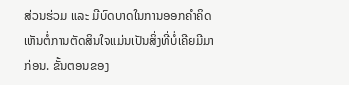ສ່ວນຮ່ວມ ແລະ ມີບົດບາດໃນການອອກຄຳຄິດເຫັນຕໍ່ການຕັດສິນໃຈແມ່ນເປັນສິ່ງທີ່ບໍ່ເຄີຍມີມາກ່ອນ. ຂັ້ນຕອນຂອງ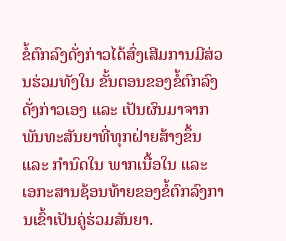ຂໍ້ຕົກລົງດັ່ງກ່າວໄດ້ສົ່ງເສີມການມີສ່ວນຮ່ວມທັງໃນ ຂັ້ນຕອນຂອງຂໍ້ຕົກລົງດັ່ງກ່າວເອງ ແລະ ເປັນຜົນມາຈາກພັນທະສັນຍາທີ່ທຸກຝ່າຍສ້າງຂຶ້ນ ແລະ ກຳນົດໃນ ພາກເນື້ອໃນ ແລະ ເອກະສານຊ້ອນທ້າຍຂອງຂໍ້ຕົກລົງການເຂົ້າເປັນຄູ່ຮ່ວມສັນຍາ.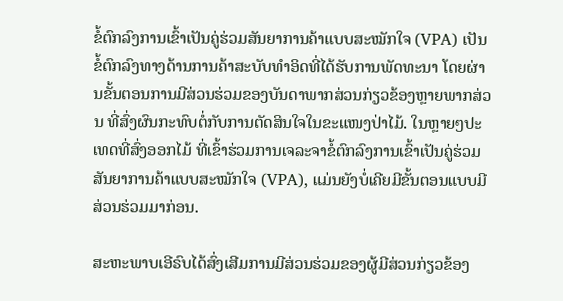ຂໍ້ຕົກລົງການເຂົ້າເປັນຄູ່ຮ່ວມສັນຍາການຄ້າແບບສະໝັກໃຈ (VPA) ເປັນຂໍ້ຕົກລົງທາງດ້ານການຄ້າສະບັບທຳອິດທີ່ໄດ້ຮັບການພັດທະນາ ໂດຍຜ່ານຂັ້ນຕອນການມີສ່ວນຮ່ວມຂອງບັນດາພາກສ່ວນກ່ຽວຂ້ອງຫຼາຍພາກສ່ວນ ທີ່ສົ່ງຜົນກະທົບຕໍ່ກັບການຕັດສິນໃຈໃນຂະແໜງປ່າໄມ້. ໃນຫຼາຍໆປະເທດທີ່ສົ່ງອອກໄມ້ ທີ່ເຂົ້າຮ່ວມການເຈລະຈາຂໍ້ຕົກລົງການເຂົ້າເປັນຄູ່ຮ່ວມສັນຍາການຄ້າແບບສະໝັກໃຈ (VPA), ແມ່ນຍັງບໍ່ເຄີຍມີຂັ້ນຕອນແບບມີສ່ວນຮ່ວມມາກ່ອນ.

ສະຫະພາບເອີຣົບໄດ້ສົ່ງເສີມການມີສ່ວນຮ່ວມຂອງຜູ້ມີສ່ວນກ່ຽວຂ້ອງ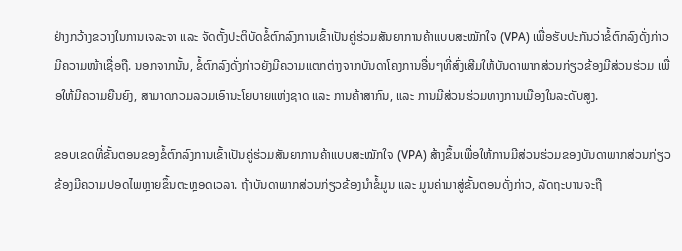ຢ່າງກວ້າງຂວາງໃນການເຈລະຈາ ແລະ ຈັດຕັ້ງປະຕິບັດຂໍ້ຕົກລົງການເຂົ້າເປັນຄູ່ຮ່ວມສັນຍາການຄ້າແບບສະໝັກໃຈ (VPA) ເພື່ອຮັບປະກັນວ່າຂໍ້ຕົກລົງດັ່ງກ່າວມີຄວາມໜ້າເຊື່ອຖື. ນອກຈາກນັ້ນ, ຂໍ້ຕົກລົງດັ່ງກ່າວຍັງມີຄວາມແຕກຕ່າງຈາກບັນດາໂຄງການອື່ນໆທີ່ສົ່ງເສີມໃຫ້ບັນດາພາກສ່ວນກ່ຽວຂ້ອງມີສ່ວນຮ່ວມ ເພື່ອໃຫ້ມີຄວາມຍືນຍົງ, ສາມາດກວມລວມເອົານະໂຍບາຍແຫ່ງຊາດ ແລະ ການຄ້າສາກົນ, ແລະ ການມີສ່ວນຮ່ວມທາງການເມືອງໃນລະດັບສູງ.

ຂອບເຂດທີ່ຂັ້ນຕອນຂອງຂໍ້ຕົກລົງການເຂົ້າເປັນຄູ່ຮ່ວມສັນຍາການຄ້າແບບສະໝັກໃຈ (VPA) ສ້າງຂຶ້ນເພື່ອໃຫ້ການມີສ່ວນຮ່ວມຂອງບັນດາພາກສ່ວນກ່ຽວຂ້ອງມີຄວາມປອດໄພຫຼາຍຂຶ້ນຕະຫຼອດເວລາ. ຖ້າບັນດາພາກສ່ວນກ່ຽວຂ້ອງນຳຂໍ້ມູນ ແລະ ມູນຄ່າມາສູ່ຂັ້ນຕອນດັ່ງກ່າວ, ລັດຖະບານຈະຖື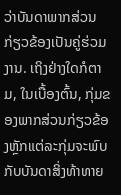ວ່າບັນດາພາກສ່ວນກ່ຽວຂ້ອງເປັນຄູ່ຮ່ວມງານ. ເຖິງຢ່າງໃດກໍຕາມ, ໃນເບື້ອງຕົ້ນ, ກຸ່ມຂອງພາກສ່ວນກ່ຽວຂ້ອງຫຼັກແຕ່ລະກຸ່ມຈະພົບກັບບັນດາສິ່ງທ້າທາຍ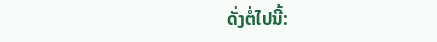ດັ່ງຕໍ່ໄປນີ້: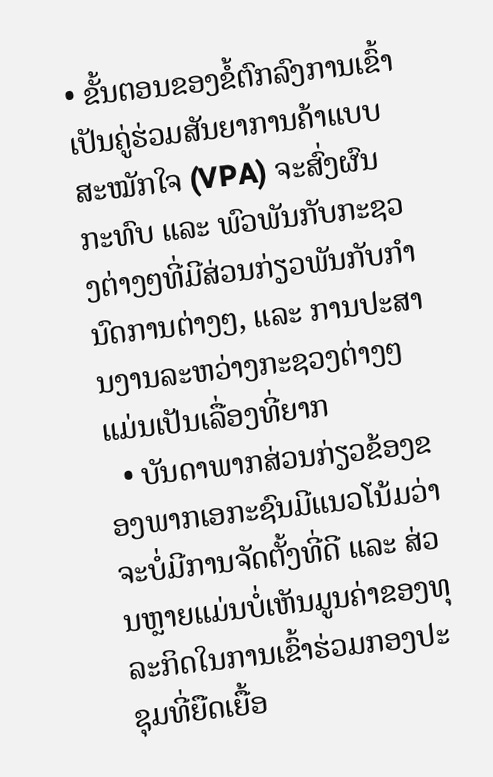• ຂັ້ນຕອນຂອງຂໍ້ຕົກລົງການເຂົ້າເປັນຄູ່ຮ່ວມສັນຍາການຄ້າແບບສະໝັກໃຈ (VPA) ຈະສົ່ງຜົນກະທົບ ແລະ ພົວພັນກັບກະຊວງຕ່າງໆທີ່ມີສ່ວນກ່ຽວພັນກັບກຳນົດການຕ່າງໆ, ແລະ ການປະສານງານລະຫວ່າງກະຊວງຕ່າງໆແມ່ນເປັນເລື່ອງທີ່ຍາກ
  • ບັນດາພາກສ່ວນກ່ຽວຂ້ອງຂອງພາກເອກະຊົນມີແນວໂນ້ມວ່າຈະບໍ່ມີການຈັດຕັ້ງທີ່ດີ ແລະ ສ່ວນຫຼາຍແມ່ນບໍ່ເຫັນມູນຄ່າຂອງທຸລະກິດໃນການເຂົ້າຮ່ວມກອງປະຊຸມທີ່ຍືດເຍື້ອ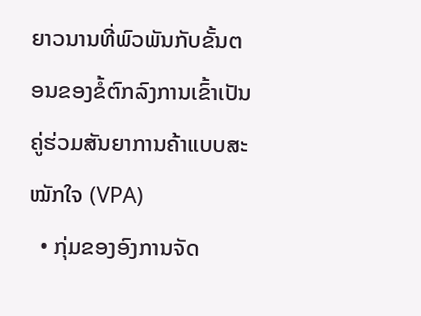ຍາວນານທີ່ພົວພັນກັບຂັ້ນຕອນຂອງຂໍ້ຕົກລົງການເຂົ້າເປັນຄູ່ຮ່ວມສັນຍາການຄ້າແບບສະໝັກໃຈ (VPA)
  • ກຸ່ມຂອງອົງການຈັດ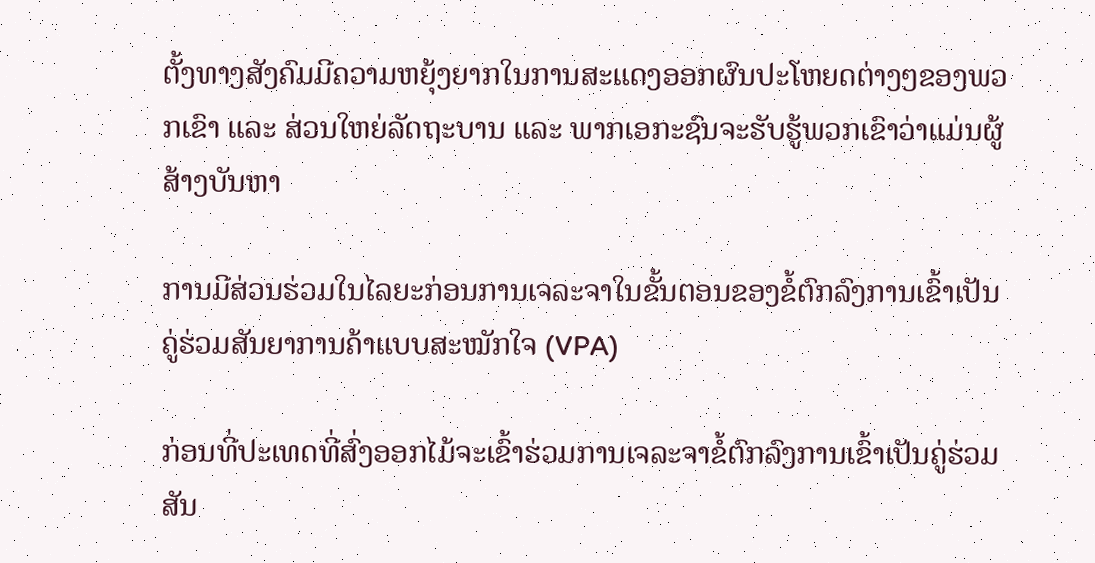ຕັ້ງທາງສັງຄົມມີຄວາມຫຍຸ້ງຍາກໃນການສະແດງອອກຜົນປະໂຫຍດຕ່າງໆຂອງພວກເຂົາ ແລະ ສ່ວນໃຫຍ່ລັດຖະບານ ແລະ ພາກເອກະຊົນຈະຮັບຮູ້ພວກເຂົາວ່າແມ່ນຜູ້ສ້າງບັນຫາ

ການມີສ່ວນຮ່ວມໃນໄລຍະກ່ອນການເຈລະຈາໃນຂັ້ນຕອນຂອງຂໍ້ຕົກລົງການເຂົ້າເປັນຄູ່ຮ່ວມສັນຍາການຄ້າແບບສະໝັກໃຈ (VPA)

ກ່ອນທີ່ປະເທດທີ່ສົ່ງອອກໄມ້ຈະເຂົ້າຮ່ວມການເຈລະຈາຂໍ້ຕົກລົງການເຂົ້າເປັນຄູ່ຮ່ວມສັນ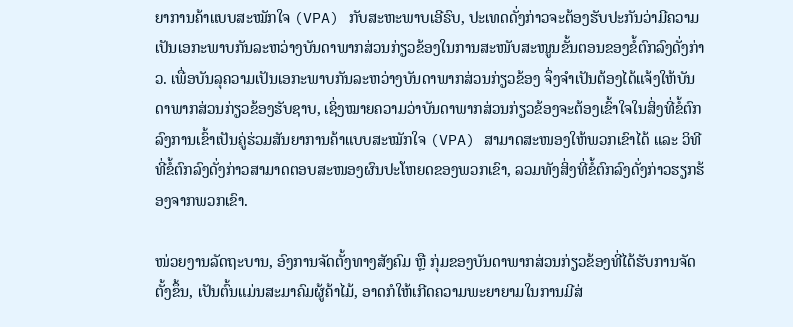ຍາການຄ້າແບບສະໝັກໃຈ (VPA) ກັບສະຫະພາບເອີຣົບ, ປະເທດດັ່ງກ່າວຈະຕ້ອງຮັບປະກັນວ່າມີຄວາມເປັນເອກະພາບກັນລະຫວ່າງບັນດາພາກສ່ວນກ່ຽວຂ້ອງໃນການສະໜັບສະໜູນຂັ້ນຕອນຂອງຂໍ້ຕົກລົງດັ່ງກ່າວ. ເພື່ອບັນລຸຄວາມເປັນເອກະພາບກັນລະຫວ່າງບັນດາພາກສ່ວນກ່ຽວຂ້ອງ ຈຶ່ງຈຳເປັນຕ້ອງໄດ້ແຈ້ງໃຫ້ບັນດາພາກສ່ວນກ່ຽວຂ້ອງຮັບຊາບ, ເຊິ່ງໝາຍຄວາມວ່າບັນດາພາກສ່ວນກ່ຽວຂ້ອງຈະຕ້ອງເຂົ້າໃຈໃນສິ່ງທີ່ຂໍ້ຕົກລົງການເຂົ້າເປັນຄູ່ຮ່ວມສັນຍາການຄ້າແບບສະໝັກໃຈ (VPA) ສາມາດສະໜອງໃຫ້ພວກເຂົາໄດ້ ແລະ ວິທີທີ່ຂໍ້ຕົກລົງດັ່ງກ່າວສາມາດຕອບສະໜອງຜົນປະໂຫຍດຂອງພວກເຂົາ, ລວມທັງສິ່ງທີ່ຂໍ້ຕົກລົງດັ່ງກ່າວຮຽກຮ້ອງຈາກພວກເຂົາ.

ໜ່ວຍງານລັດຖະບານ, ອົງການຈັດຕັ້ງທາງສັງຄົມ ຫຼື ກຸ່ມຂອງບັນດາພາກສ່ວນກ່ຽວຂ້ອງທີ່ໄດ້ຮັບການຈັດຕັ້ງຂຶ້ນ, ເປັນຕົ້ນແມ່ນສະມາຄົມຜູ້ຄ້າໄມ້, ອາດກໍໃຫ້ເກີດຄວາມພະຍາຍາມໃນການມີສ່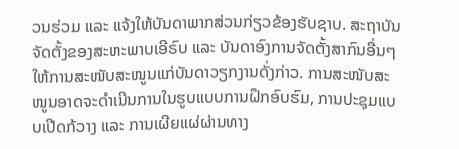ວນຮ່ວມ ແລະ ແຈ້ງໃຫ້ບັນດາພາກສ່ວນກ່ຽວຂ້ອງຮັບຊາບ. ສະຖາບັນຈັດຕັ້ງຂອງສະຫະພາບເອີຣົບ ແລະ ບັນດາອົງການຈັດຕັ້ງສາກົນອື່ນໆໃຫ້ການສະໜັບສະໜູນແກ່ບັນດາວຽກງານດັ່ງກ່າວ. ການສະໜັບສະໜູນອາດຈະດຳເນີນການໃນຮູບແບບການຝຶກອົບຮົມ, ການປະຊຸມແບບເປີດກ້ວາງ ແລະ ການເຜີຍແຜ່ຜ່ານທາງ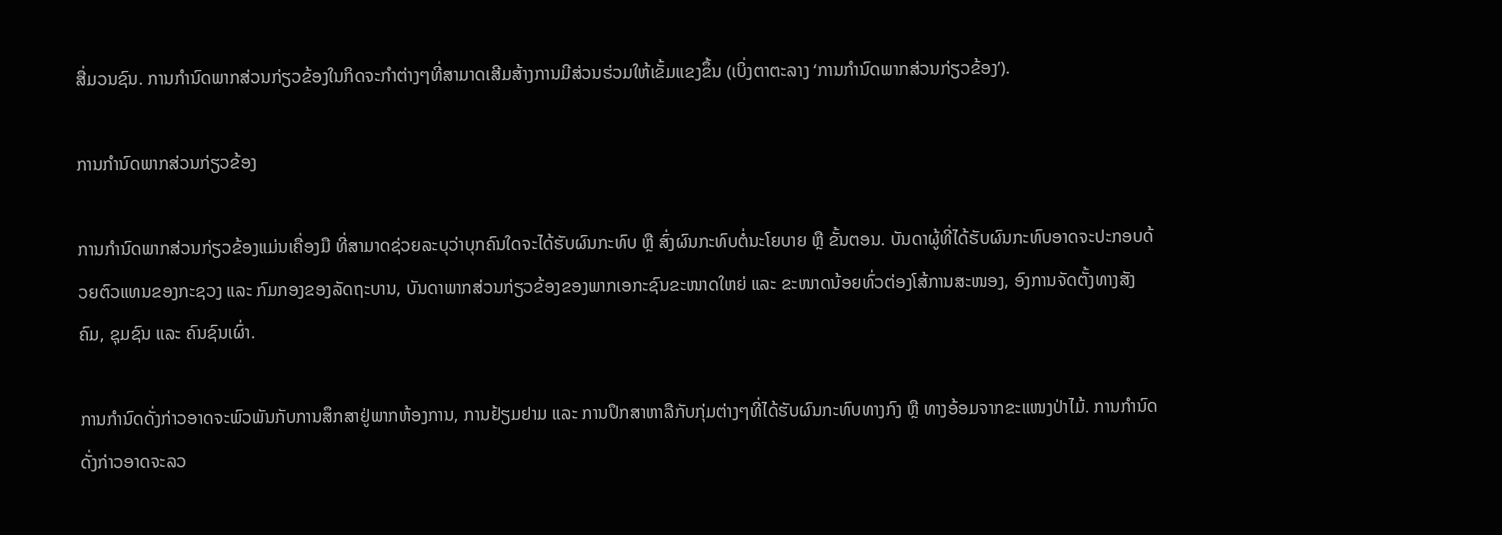ສື່ມວນຊົນ. ການກໍານົດພາກສ່ວນກ່ຽວຂ້ອງໃນກິດຈະກຳຕ່າງໆທີ່ສາມາດເສີມສ້າງການມີສ່ວນຮ່ວມໃຫ້ເຂັ້ມແຂງຂຶ້ນ (ເບິ່ງຕາຕະລາງ ‘ການກໍານົດພາກສ່ວນກ່ຽວຂ້ອງ’).

ການກໍານົດພາກສ່ວນກ່ຽວຂ້ອງ

ການກໍານົດພາກສ່ວນກ່ຽວຂ້ອງແມ່ນເຄື່ອງມື ທີ່ສາມາດຊ່ວຍລະບຸວ່າບຸກຄົນໃດຈະໄດ້ຮັບຜົນກະທົບ ຫຼື ສົ່ງຜົນກະທົບຕໍ່ນະໂຍບາຍ ຫຼື ຂັ້ນຕອນ. ບັນດາຜູ້ທີ່ໄດ້ຮັບຜົນກະທົບອາດຈະປະກອບດ້ວຍຕົວແທນຂອງກະຊວງ ແລະ ກົມກອງຂອງລັດຖະບານ, ບັນດາພາກສ່ວນກ່ຽວຂ້ອງຂອງພາກເອກະຊົນຂະໜາດໃຫຍ່ ແລະ ຂະໜາດນ້ອຍທົ່ວຕ່ອງໂສ້ການສະໜອງ, ອົງການຈັດຕັ້ງທາງສັງຄົມ, ຊຸມຊົນ ແລະ ຄົນຊົນເຜົ່າ.

ການກຳນົດດັ່ງກ່າວອາດຈະພົວພັນກັບການສຶກສາຢູ່ພາກຫ້ອງການ, ການຢ້ຽມຢາມ ແລະ ການປຶກສາຫາລືກັບກຸ່ມຕ່າງໆທີ່ໄດ້ຮັບຜົນກະທົບທາງກົງ ຫຼື ທາງອ້ອມຈາກຂະແໜງປ່າໄມ້. ການກຳນົດດັ່ງກ່າວອາດຈະລວ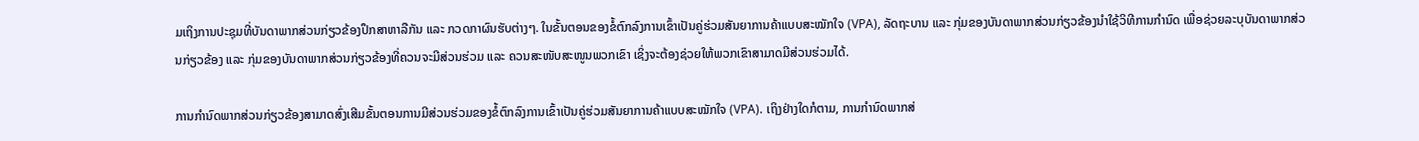ມເຖິງການປະຊຸມທີ່ບັນດາພາກສ່ວນກ່ຽວຂ້ອງປຶກສາຫາລືກັນ ແລະ ກວດກາຜົນຮັບຕ່າງໆ. ໃນຂັ້ນຕອນຂອງຂໍ້ຕົກລົງການເຂົ້າເປັນຄູ່ຮ່ວມສັນຍາການຄ້າແບບສະໝັກໃຈ (VPA), ລັດຖະບານ ແລະ ກຸ່ມຂອງບັນດາພາກສ່ວນກ່ຽວຂ້ອງນຳໃຊ້ວິທີການກຳນົດ ເພື່ອຊ່ວຍລະບຸບັນດາພາກສ່ວນກ່ຽວຂ້ອງ ແລະ ກຸ່ມຂອງບັນດາພາກສ່ວນກ່ຽວຂ້ອງທີ່ຄວນຈະມີສ່ວນຮ່ວມ ແລະ ຄວນສະໜັບສະໜູນພວກເຂົາ ເຊິ່ງຈະຕ້ອງຊ່ວຍໃຫ້ພວກເຂົາສາມາດມີສ່ວນຮ່ວມໄດ້.

ການກໍານົດພາກສ່ວນກ່ຽວຂ້ອງສາມາດສົ່ງເສີມຂັ້ນຕອນການມີສ່ວນຮ່ວມຂອງຂໍ້ຕົກລົງການເຂົ້າເປັນຄູ່ຮ່ວມສັນຍາການຄ້າແບບສະໝັກໃຈ (VPA). ເຖິງຢ່າງໃດກໍຕາມ, ການກໍານົດພາກສ່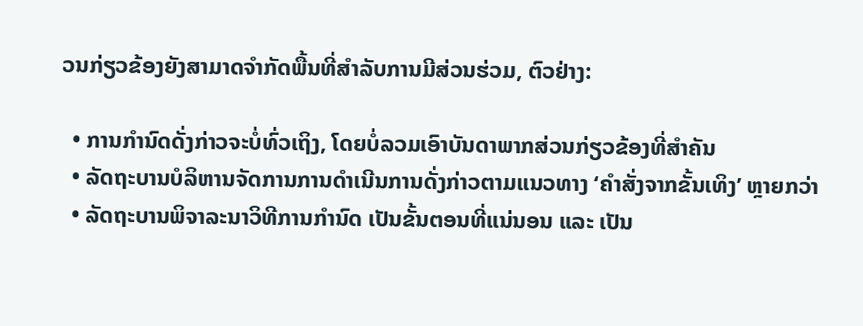ວນກ່ຽວຂ້ອງຍັງສາມາດຈໍາກັດພື້ນທີ່ສຳລັບການມີສ່ວນຮ່ວມ, ຕົວຢ່າງ:

  • ການກຳນົດດັ່ງກ່າວຈະບໍ່ທົ່ວເຖິງ, ໂດຍບໍ່ລວມເອົາບັນດາພາກສ່ວນກ່ຽວຂ້ອງທີ່ສຳຄັນ
  • ລັດຖະບານບໍລິຫານຈັດການການດຳເນີນການດັ່ງກ່າວຕາມແນວທາງ ‘ຄຳສັ່ງຈາກຂັ້ນເທິງ’ ຫຼາຍກວ່າ
  • ລັດຖະບານພິຈາລະນາວິທີການກຳນົດ ເປັນຂັ້ນຕອນທີ່ແນ່ນອນ ແລະ ເປັນ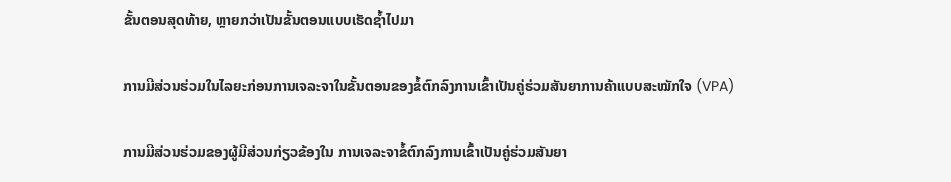ຂັ້ນຕອນສຸດທ້າຍ, ຫຼາຍກວ່າເປັນຂັ້ນຕອນແບບເຮັດຊ້ຳໄປມາ

ການມີສ່ວນຮ່ວມໃນໄລຍະກ່ອນການເຈລະຈາໃນຂັ້ນຕອນຂອງຂໍ້ຕົກລົງການເຂົ້າເປັນຄູ່ຮ່ວມສັນຍາການຄ້າແບບສະໝັກໃຈ (VPA)

ການມີສ່ວນຮ່ວມຂອງຜູ້ມີສ່ວນກ່ຽວຂ້ອງໃນ ການເຈລະຈາຂໍ້ຕົກລົງການເຂົ້າເປັນຄູ່ຮ່ວມສັນຍາ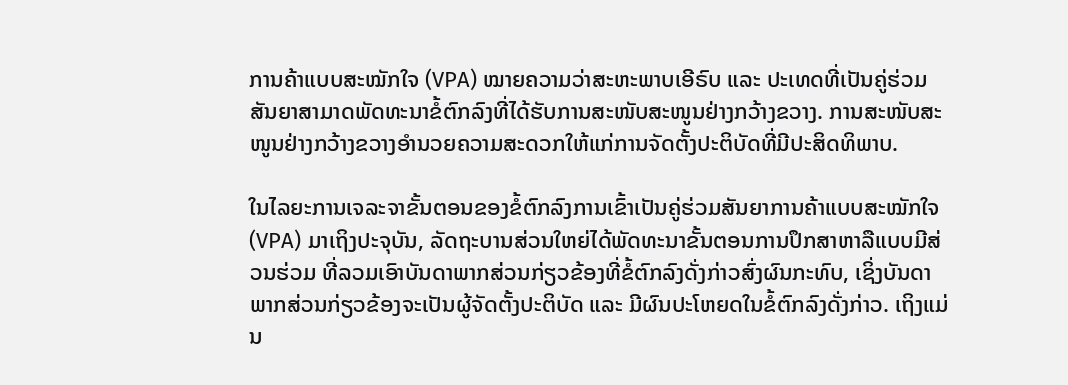ການຄ້າແບບສະໝັກໃຈ (VPA) ໝາຍຄວາມວ່າສະຫະພາບເອີຣົບ ແລະ ປະເທດທີ່ເປັນຄູ່ຮ່ວມສັນຍາສາມາດພັດທະນາຂໍ້ຕົກລົງທີ່ໄດ້ຮັບການສະໜັບສະໜູນຢ່າງກວ້າງຂວາງ. ການສະໜັບສະໜູນຢ່າງກວ້າງຂວາງອຳນວຍຄວາມສະດວກໃຫ້ແກ່ການຈັດຕັ້ງປະຕິບັດທີ່ມີປະສິດທິພາບ.

ໃນໄລຍະການເຈລະຈາຂັ້ນຕອນຂອງຂໍ້ຕົກລົງການເຂົ້າເປັນຄູ່ຮ່ວມສັນຍາການຄ້າແບບສະໝັກໃຈ (VPA) ມາເຖິງປະຈຸບັນ, ລັດຖະບານສ່ວນໃຫຍ່ໄດ້ພັດທະນາຂັ້ນຕອນການປຶກສາຫາລືແບບມີສ່ວນຮ່ວມ ທີ່ລວມເອົາບັນດາພາກສ່ວນກ່ຽວຂ້ອງທີ່ຂໍ້ຕົກລົງດັ່ງກ່າວສົ່ງຜົນກະທົບ, ເຊິ່ງບັນດາພາກສ່ວນກ່ຽວຂ້ອງຈະເປັນຜູ້ຈັດຕັ້ງປະຕິບັດ ແລະ ມີຜົນປະໂຫຍດໃນຂໍ້ຕົກລົງດັ່ງກ່າວ. ເຖິງແມ່ນ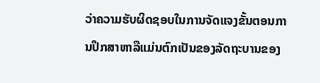ວ່າຄວາມຮັບຜິດຊອບໃນການຈັດແຈງຂັ້ນຕອນການປຶກສາຫາລືແມ່ນຕົກເປັນຂອງລັດຖະບານຂອງ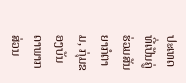ປະເທດທີ່ເປັນຄູ່ຮ່ວມສັນຍາກໍຕາມ, ກຸ່ມຂອງບັນດາພາກສ່ວນ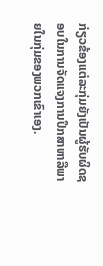ກ່ຽວຂ້ອງແຕ່ລະກຸ່ມຍັງເປັນຜູ້ຮັບຜິດຊອບໃນການຈັດແຈງການປຶກສາຫາລືພາຍໃນກຸ່ມຂອງພວກເຂົາເອງ.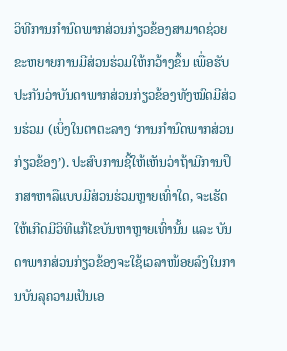ວິທີການກໍານົດພາກສ່ວນກ່ຽວຂ້ອງສາມາດຊ່ວຍຂະຫຍາຍການມີສ່ວນຮ່ວມໃຫ້ກວ້າງຂຶ້ນ ເພື່ອຮັບປະກັນວ່າບັນດາພາກສ່ວນກ່ຽວຂ້ອງທັງໝົດມີສ່ວນຮ່ວມ (ເບິ່ງໃນຕາຕະລາງ ‘ການກໍານົດພາກສ່ວນກ່ຽວຂ້ອງ’). ປະສົບການຊີ້ໃຫ້ເຫັນວ່າຖ້າມີການປຶກສາຫາລືແບບມີສ່ວນຮ່ວມຫຼາຍເທົ່າໃດ, ຈະເຮັດໃຫ້ເກີດມີວິທີແກ້ໄຂບັນຫາຫຼາຍເທົ່ານັ້ນ ແລະ ບັນດາພາກສ່ວນກ່ຽວຂ້ອງຈະໃຊ້ເວລາໜ້ອຍລົງໃນການບັນລຸຄວາມເປັນເອ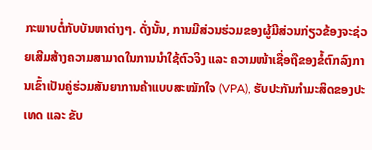ກະພາບຕໍ່ກັບບັນຫາຕ່າງໆ. ດັ່ງນັ້ນ, ການມີສ່ວນຮ່ວມຂອງຜູ້ມີສ່ວນກ່ຽວຂ້ອງຈະຊ່ວຍເສີມສ້າງຄວາມສາມາດໃນການນຳໃຊ້ຕົວຈິງ ແລະ ຄວາມໜ້າເຊື່ອຖືຂອງຂໍ້ຕົກລົງການເຂົ້າເປັນຄູ່ຮ່ວມສັນຍາການຄ້າແບບສະໝັກໃຈ (VPA), ຮັບປະກັນກຳມະສິດຂອງປະເທດ ແລະ ຂັບ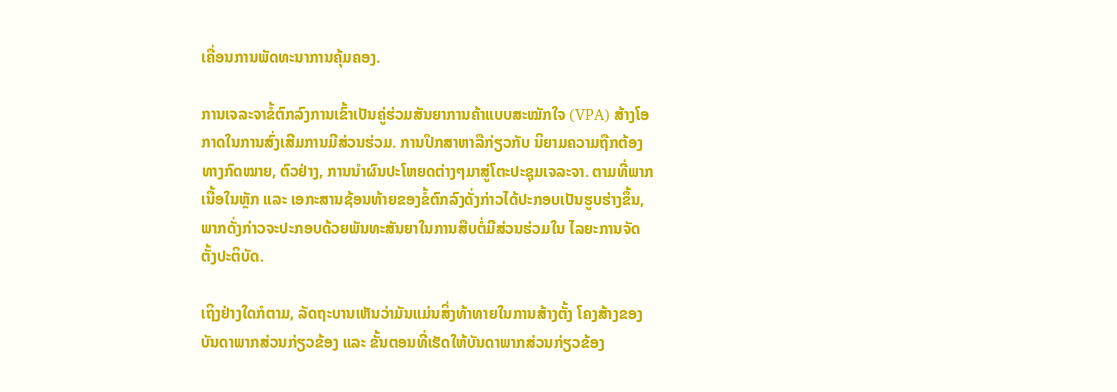ເຄື່ອນການພັດທະນາການຄຸ້ມຄອງ.

ການເຈລະຈາຂໍ້ຕົກລົງການເຂົ້າເປັນຄູ່ຮ່ວມສັນຍາການຄ້າແບບສະໝັກໃຈ (VPA) ສ້າງໂອກາດໃນການສົ່ງເສີມການມີສ່ວນຮ່ວມ. ການປຶກສາຫາລືກ່ຽວກັບ ນິຍາມຄວາມຖືກຕ້ອງທາງກົດໝາຍ, ຕົວຢ່າງ, ການນຳຜົນປະໂຫຍດຕ່າງໆມາສູ່ໂຕະປະຊຸມເຈລະຈາ. ຕາມທີ່ພາກເນື້ອໃນຫຼັກ ແລະ ເອກະສານຊ້ອນທ້າຍຂອງຂໍ້ຕົກລົງດັ່ງກ່າວໄດ້ປະກອບເປັນຮູບຮ່າງຂຶ້ນ, ພາກດັ່ງກ່າວຈະປະກອບດ້ວຍພັນທະສັນຍາໃນການສືບຕໍ່ມີສ່ວນຮ່ວມໃນ ໄລຍະການຈັດຕັ້ງປະຕິບັດ.

ເຖິງຢ່າງໃດກໍຕາມ, ລັດຖະບານເຫັນວ່າມັນແມ່ນສິ່ງທ້າທາຍໃນການສ້າງຕັ້ງ ໂຄງສ້າງຂອງບັນດາພາກສ່ວນກ່ຽວຂ້ອງ ແລະ ຂັ້ນຕອນທີ່ເຮັດໃຫ້ບັນດາພາກສ່ວນກ່ຽວຂ້ອງ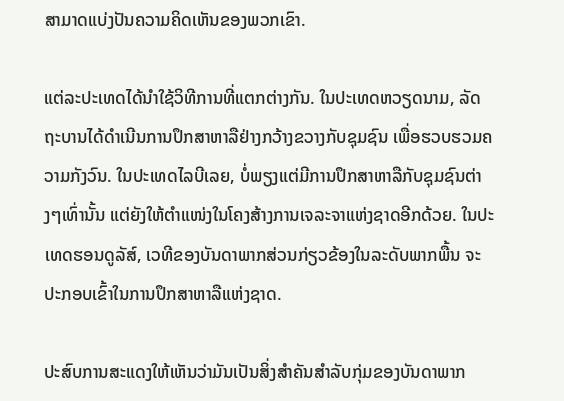ສາມາດແບ່ງປັນຄວາມຄິດເຫັນຂອງພວກເຂົາ.

ແຕ່ລະປະເທດໄດ້ນຳໃຊ້ວິທີການທີ່ແຕກຕ່າງກັນ. ໃນປະເທດຫວຽດນາມ, ລັດຖະບານໄດ້ດຳເນີນການປຶກສາຫາລືຢ່າງກວ້າງຂວາງກັບຊຸມຊົນ ເພື່ອຮວບຮວມຄວາມກັງວົນ. ໃນປະເທດໄລບີເລຍ, ບໍ່ພຽງແຕ່ມີການປຶກສາຫາລືກັບຊຸມຊົນຕ່າງໆເທົ່ານັ້ນ ແຕ່ຍັງໃຫ້ຕຳແໜ່ງໃນໂຄງສ້າງການເຈລະຈາແຫ່ງຊາດອີກດ້ວຍ. ໃນປະເທດຮອນດູລັສ໌, ເວທີຂອງບັນດາພາກສ່ວນກ່ຽວຂ້ອງໃນລະດັບພາກພື້ນ ຈະປະກອບເຂົ້າໃນການປຶກສາຫາລືແຫ່ງຊາດ.

ປະສົບການສະແດງໃຫ້ເຫັນວ່າມັນເປັນສິ່ງສຳຄັນສຳລັບກຸ່ມຂອງບັນດາພາກ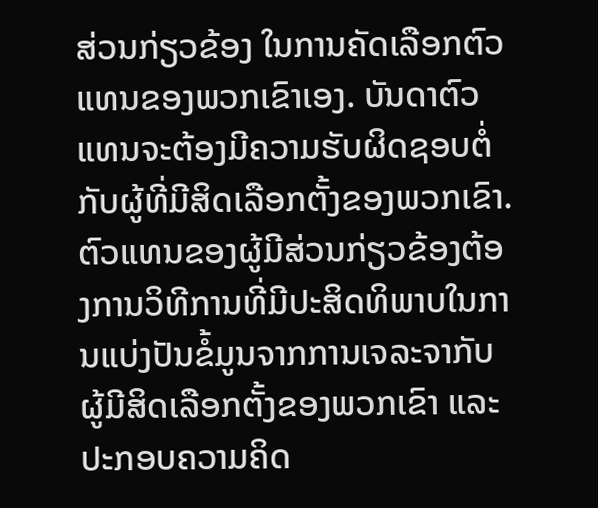ສ່ວນກ່ຽວຂ້ອງ ໃນການຄັດເລືອກຕົວແທນຂອງພວກເຂົາເອງ. ບັນດາຕົວແທນຈະຕ້ອງມີຄວາມຮັບຜິດຊອບຕໍ່ກັບຜູ້ທີ່ມີສິດເລືອກຕັ້ງຂອງພວກເຂົາ. ຕົວແທນຂອງຜູ້ມີສ່ວນກ່ຽວຂ້ອງຕ້ອງການວິທີການທີ່ມີປະສິດທິພາບໃນການແບ່ງປັນຂໍ້ມູນຈາກການເຈລະຈາກັບຜູ້ມີສິດເລືອກຕັ້ງຂອງພວກເຂົາ ແລະ ປະກອບຄວາມຄິດ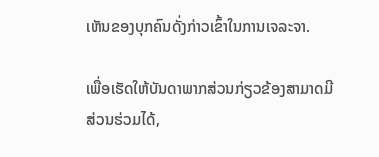ເຫັນຂອງບຸກຄົນດັ່ງກ່າວເຂົ້າໃນການເຈລະຈາ.

ເພື່ອເຮັດໃຫ້ບັນດາພາກສ່ວນກ່ຽວຂ້ອງສາມາດມີສ່ວນຮ່ວມໄດ້,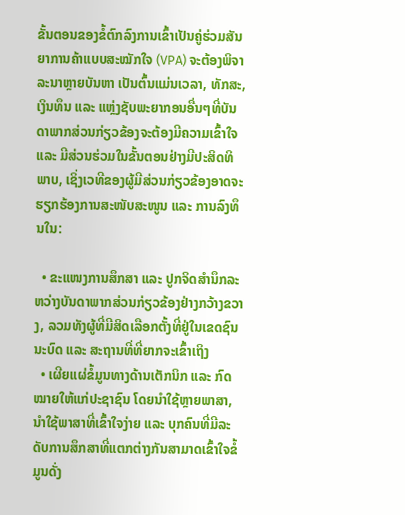ຂັ້ນຕອນຂອງຂໍ້ຕົກລົງການເຂົ້າເປັນຄູ່ຮ່ວມສັນຍາການຄ້າແບບສະໝັກໃຈ (VPA) ຈະຕ້ອງພິຈາລະນາຫຼາຍບັນຫາ ເປັນຕົ້ນແມ່ນເວລາ, ທັກສະ, ເງິນທຶນ ແລະ ແຫຼ່ງຊັບພະຍາກອນອື່ນໆທີ່ບັນດາພາກສ່ວນກ່ຽວຂ້ອງຈະຕ້ອງມີຄວາມເຂົ້າໃຈ ແລະ ມີສ່ວນຮ່ວມໃນຂັ້ນຕອນຢ່າງມີປະສິດທິພາບ, ເຊິ່ງເວທີຂອງຜູ້ມີສ່ວນກ່ຽວຂ້ອງອາດຈະຮຽກຮ້ອງການສະໜັບສະໜູນ ແລະ ການລົງທຶນໃນ:

  • ຂະແໜງການສຶກສາ ແລະ ປູກຈິດສຳນຶກລະຫວ່າງບັນດາພາກສ່ວນກ່ຽວຂ້ອງຢ່າງກວ້າງຂວາງ, ລວມທັງຜູ້ທີ່ມີສິດເລືອກຕັ້ງທີ່ຢູ່ໃນເຂດຊົນນະບົດ ແລະ ສະຖານທີ່ທີ່ຍາກຈະເຂົ້າເຖິງ
  • ເຜີຍແຜ່ຂໍ້ມູນທາງດ້ານເຕັກນິກ ແລະ ກົດໝາຍໃຫ້ແກ່ປະຊາຊົນ ໂດຍນຳໃຊ້ຫຼາຍພາສາ, ນຳໃຊ້ພາສາທີ່ເຂົ້າໃຈງ່າຍ ແລະ ບຸກຄົນທີ່ມີລະດັບການສຶກສາທີ່ແຕກຕ່າງກັນສາມາດເຂົ້າໃຈຂໍ້ມູນດັ່ງ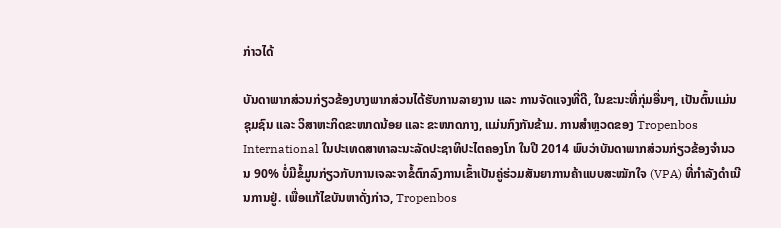ກ່າວໄດ້

ບັນດາພາກສ່ວນກ່ຽວຂ້ອງບາງພາກສ່ວນໄດ້ຮັບການລາຍງານ ແລະ ການຈັດແຈງທີ່ດີ, ໃນຂະນະທີ່ກຸ່ມອື່ນໆ, ເປັນຕົ້ນແມ່ນຊຸມຊົນ ແລະ ວິສາຫະກິດຂະໜາດນ້ອຍ ແລະ ຂະໜາດກາງ, ແມ່ນກົງກັນຂ້າມ. ການສຳຫຼວດຂອງ Tropenbos International ໃນປະເທດສາທາລະນະລັດປະຊາທິປະໄຕຄອງໂກ ໃນປີ 2014 ພົບວ່າບັນດາພາກສ່ວນກ່ຽວຂ້ອງຈຳນວນ 90% ບໍ່ມີຂໍ້ມູນກ່ຽວກັບການເຈລະຈາຂໍ້ຕົກລົງການເຂົ້າເປັນຄູ່ຮ່ວມສັນຍາການຄ້າແບບສະໝັກໃຈ (VPA) ທີ່ກຳລັງດຳເນີນການຢູ່. ເພື່ອແກ້ໄຂບັນຫາດັ່ງກ່າວ, Tropenbos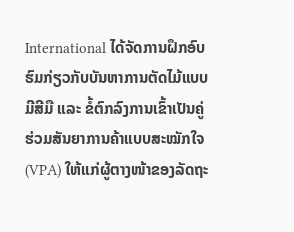International ໄດ້ຈັດການຝຶກອົບຮົມກ່ຽວກັບບັນຫາການຕັດໄມ້ແບບມີສີມື ແລະ ຂໍ້ຕົກລົງການເຂົ້າເປັນຄູ່ຮ່ວມສັນຍາການຄ້າແບບສະໝັກໃຈ (VPA) ໃຫ້ແກ່ຜູ້ຕາງໜ້າຂອງລັດຖະ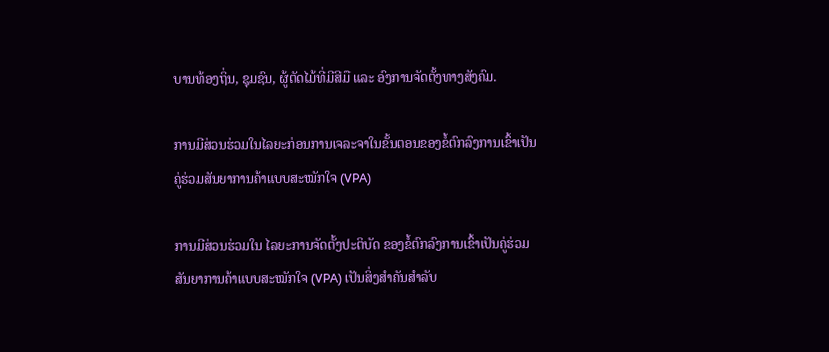ບານທ້ອງຖິ່ນ, ຊຸມຊົນ, ຜູ້ຕັດໄມ້ທີ່ມີສີມື ແລະ ອົງການຈັດຕັ້ງທາງສັງຄົມ.

ການມີສ່ວນຮ່ວມໃນໄລຍະກ່ອນການເຈລະຈາໃນຂັ້ນຕອນຂອງຂໍ້ຕົກລົງການເຂົ້າເປັນຄູ່ຮ່ວມສັນຍາການຄ້າແບບສະໝັກໃຈ (VPA)

ການມີສ່ວນຮ່ວມໃນ ໄລຍະການຈັດຕັ້ງປະຕິບັດ ຂອງຂໍ້ຕົກລົງການເຂົ້າເປັນຄູ່ຮ່ວມສັນຍາການຄ້າແບບສະໝັກໃຈ (VPA) ເປັນສິ່ງສຳຄັນສຳລັບ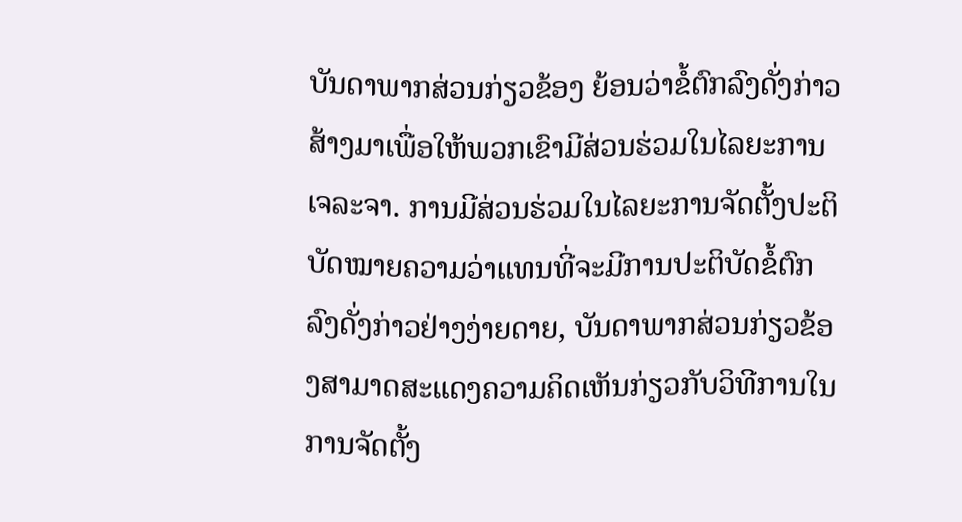ບັນດາພາກສ່ວນກ່ຽວຂ້ອງ ຍ້ອນວ່າຂໍ້ຕົກລົງດັ່ງກ່າວສ້າງມາເພື່ອໃຫ້ພວກເຂົາມີສ່ວນຮ່ວມໃນໄລຍະການເຈລະຈາ. ການມີສ່ວນຮ່ວມໃນໄລຍະການຈັດຕັ້ງປະຕິບັດໝາຍຄວາມວ່າແທນທີ່ຈະມີການປະຕິບັດຂໍ້ຕົກລົງດັ່ງກ່າວຢ່າງງ່າຍດາຍ, ບັນດາພາກສ່ວນກ່ຽວຂ້ອງສາມາດສະແດງຄວາມຄິດເຫັນກ່ຽວກັບວິທີການໃນການຈັດຕັ້ງ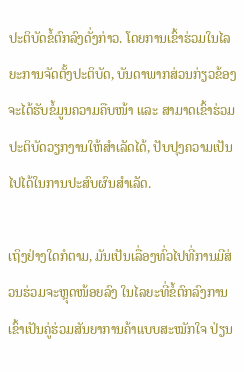ປະຕິບັດຂໍ້ຕົກລົງດັ່ງກ່າວ. ໂດຍການເຂົ້າຮ່ວມໃນໄລຍະການຈັດຕັ້ງປະຕິບັດ, ບັນດາພາກສ່ວນກ່ຽວຂ້ອງຈະໄດ້ຮັບຂໍ້ມູນຄວາມຄືບໜ້າ ແລະ ສາມາດເຂົ້າຮ່ວມປະຕິບັດວຽກງານໃຫ້ສຳເລັດໄດ້, ປັບປຸງຄວາມເປັນໄປໄດ້ໃນການປະສົບຜົນສຳເລັດ.

ເຖິງຢ່າງໃດກໍຕາມ, ມັນເປັນເລື່ອງທົ່ວໄປທີ່ການມີສ່ວນຮ່ວມຈະຫຼຸດໜ້ອຍລົງ ໃນໄລຍະທີ່ຂໍ້ຕົກລົງການເຂົ້າເປັນຄູ່ຮ່ວມສັນຍາການຄ້າແບບສະໝັກໃຈ ປ່ຽນ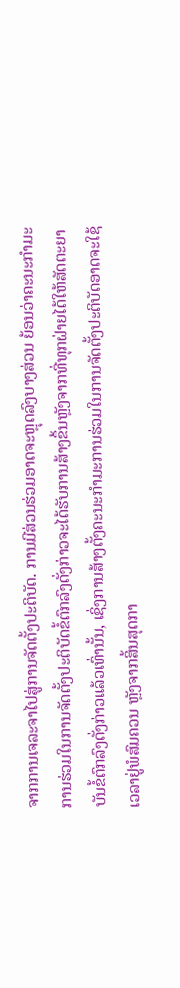ຈາກການເຈລະຈາໄປສູ່ການຈັດຕັ້ງປະຕິບັດ. ການມີສ່ວນຮ່ວມອາດຈະຫຼຸດລົງບາງສ່ວນ ຍ້ອນວ່າຄະນະກໍາມະການຮ່ວມໃນການຈັດຕັ້ງປະຕິບັດຂໍ້ຕົກລົງດັ່ງກ່າວຈະໄດ້ຮັບການສ້າງຂຶ້ນຫຼັງຈາກທີ່ທຸກຝ່າຍໄດ້ໃຫ້ສັດຕະຍາບັນຂໍ້ຕົກລົງດັ່ງກ່າວແລ້ວເທົ່ານັ້ນ, ເຊິ່ງການສ້າງຕັ້ງຄະນະກໍາມະການຮ່ວມໃນການຈັດຕັ້ງປະຕິບັດອາດຈະໃຊ້ເວລາຢູ່ພໍສົມຄວນ ຫຼັງຈາກສິ້ນສຸດກາ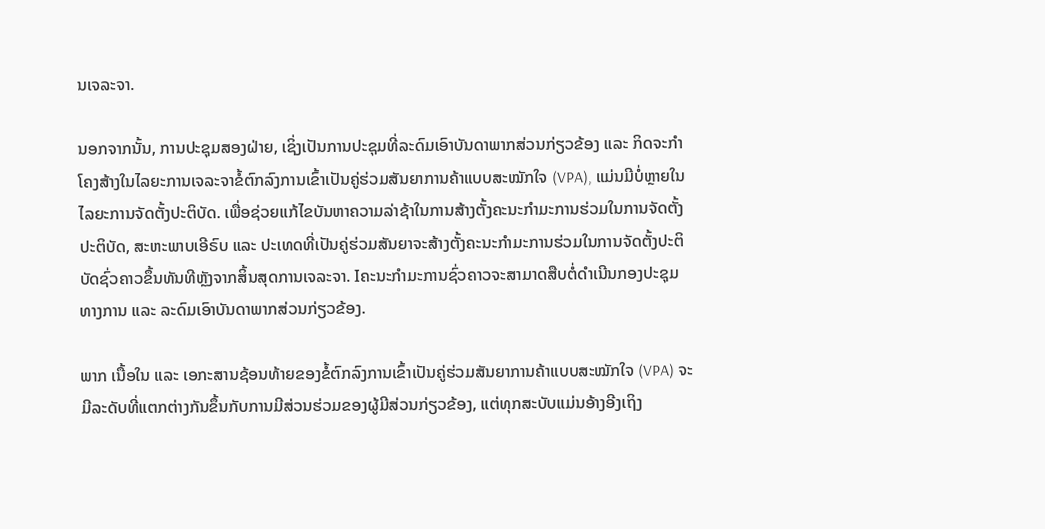ນເຈລະຈາ.

ນອກຈາກນັ້ນ, ການປະຊຸມສອງຝ່າຍ, ເຊິ່ງເປັນການປະຊຸມທີ່ລະດົມເອົາບັນດາພາກສ່ວນກ່ຽວຂ້ອງ ແລະ ກິດຈະກຳໂຄງສ້າງໃນໄລຍະການເຈລະຈາຂໍ້ຕົກລົງການເຂົ້າເປັນຄູ່ຮ່ວມສັນຍາການຄ້າແບບສະໝັກໃຈ (VPA), ແມ່ນມີບໍ່ຫຼາຍໃນໄລຍະການຈັດຕັ້ງປະຕິບັດ. ເພື່ອຊ່ວຍແກ້ໄຂບັນຫາຄວາມລ່າຊ້າໃນການສ້າງຕັ້ງຄະນະກໍາມະການຮ່ວມໃນການຈັດຕັ້ງປະຕິບັດ, ສະຫະພາບເອີຣົບ ແລະ ປະເທດທີ່ເປັນຄູ່ຮ່ວມສັນຍາຈະສ້າງຕັ້ງຄະນະກໍາມະການຮ່ວມໃນການຈັດຕັ້ງປະຕິບັດຊົ່ວຄາວຂຶ້ນທັນທີຫຼັງຈາກສິ້ນສຸດການເຈລະຈາ. Iຄະນະກຳມະການຊົ່ວຄາວຈະສາມາດສືບຕໍ່ດຳເນີນກອງປະຊຸມທາງການ ແລະ ລະດົມເອົາບັນດາພາກສ່ວນກ່ຽວຂ້ອງ.

ພາກ ເນື້ອໃນ ແລະ ເອກະສານຊ້ອນທ້າຍຂອງຂໍ້ຕົກລົງການເຂົ້າເປັນຄູ່ຮ່ວມສັນຍາການຄ້າແບບສະໝັກໃຈ (VPA) ຈະມີລະດັບທີ່ແຕກຕ່າງກັນຂຶ້ນກັບການມີສ່ວນຮ່ວມຂອງຜູ້ມີສ່ວນກ່ຽວຂ້ອງ, ແຕ່ທຸກສະບັບແມ່ນອ້າງອີງເຖິງ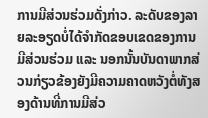ການມີສ່ວນຮ່ວມດັ່ງກ່າວ. ລະດັບຂອງລາຍລະອຽດບໍ່ໄດ້ຈຳກັດຂອບເຂດຂອງການມີສ່ວນຮ່ວມ ແລະ ນອກນັ້ນບັນດາພາກສ່ວນກ່ຽວຂ້ອງຍັງມີຄວາມຄາດຫວັງຕໍ່ທັງສອງດ້ານທີ່ການມີສ່ວ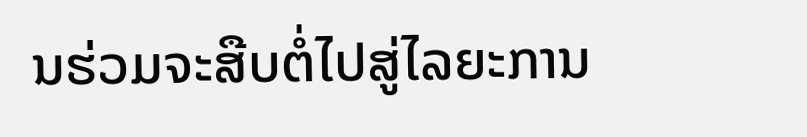ນຮ່ວມຈະສືບຕໍ່ໄປສູ່ໄລຍະການ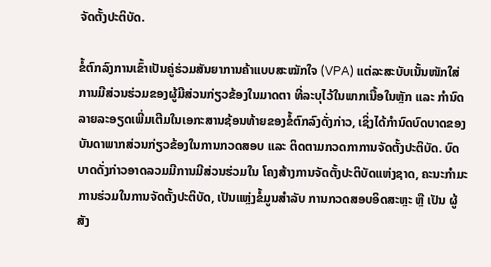ຈັດຕັ້ງປະຕິບັດ.

ຂໍ້ຕົກລົງການເຂົ້າເປັນຄູ່ຮ່ວມສັນຍາການຄ້າແບບສະໝັກໃຈ (VPA) ແຕ່ລະສະບັບເນັ້ນໜັກໃສ່ການມີສ່ວນຮ່ວມຂອງຜູ້ມີສ່ວນກ່ຽວຂ້ອງໃນມາດຕາ ທີ່ລະບຸໄວ້ໃນພາກເນື້ອໃນຫຼັກ ແລະ ກຳນົດລາຍລະອຽດເພີ່ມເຕີມໃນເອກະສານຊ້ອນທ້າຍຂອງຂໍ້ຕົກລົງດັ່ງກ່າວ, ເຊິ່ງໄດ້ກຳນົດບົດບາດຂອງບັນດາພາກສ່ວນກ່ຽວຂ້ອງໃນການກວດສອບ ແລະ ຕິດຕາມກວດກາການຈັດຕັ້ງປະຕິບັດ. ບົດບາດດັ່ງກ່າວອາດລວມມີການມີສ່ວນຮ່ວມໃນ ໂຄງສ້າງການຈັດຕັ້ງປະຕິບັດແຫ່ງຊາດ, ຄະນະກໍາມະການຮ່ວມໃນການຈັດຕັ້ງປະຕິບັດ, ເປັນແຫຼ່ງຂໍ້ມູນສຳລັບ ການກວດສອບອິດສະຫຼະ ຫຼື ເປັນ ຜູ້ສັງ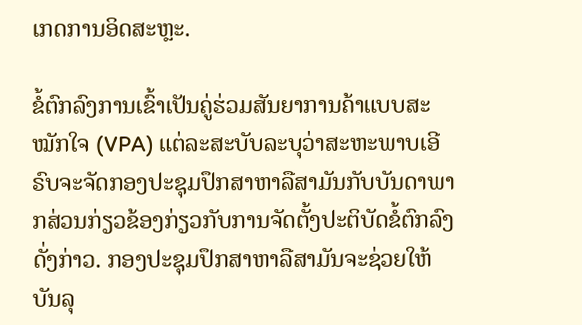ເກດການອິດສະຫຼະ.

ຂໍ້ຕົກລົງການເຂົ້າເປັນຄູ່ຮ່ວມສັນຍາການຄ້າແບບສະໝັກໃຈ (VPA) ແຕ່ລະສະບັບລະບຸວ່າສະຫະພາບເອີຣົບຈະຈັດກອງປະຊຸມປຶກສາຫາລືສາມັນກັບບັນດາພາກສ່ວນກ່ຽວຂ້ອງກ່ຽວກັບການຈັດຕັ້ງປະຕິບັດຂໍ້ຕົກລົງດັ່ງກ່າວ. ກອງປະຊຸມປຶກສາຫາລືສາມັນຈະຊ່ວຍໃຫ້ບັນລຸ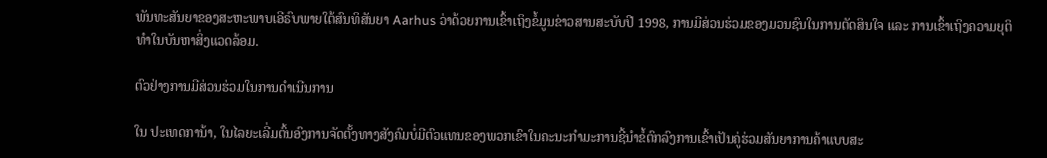ພັນທະສັນຍາຂອງສະຫະພາບເອີຣົບພາຍໃຕ້ສົນທິສັນຍາ Aarhus ວ່າດ້ວຍການເຂົ້າເຖິງຂໍ້ມູນຂ່າວສານສະບັບປີ 1998, ການມີສ່ວນຮ່ວມຂອງມວນຊົນໃນການຕັດສິນໃຈ ແລະ ການເຂົ້າເຖິງຄວາມຍຸຕິທໍາໃນບັນຫາສິ່ງແວດລ້ອມ.

ຕົວຢ່າງການມີສ່ວນຮ່ວມໃນການດຳເນີນການ

ໃນ ປະເທດການ້າ, ໃນໄລຍະເລີ່ມຕົ້ນອົງການຈັດຕັ້ງທາງສັງຄົມບໍ່ມີຕົວແທນຂອງພວກເຂົາໃນຄະນະກໍາມະການຊີ້ນໍາຂໍ້ຕົກລົງການເຂົ້າເປັນຄູ່ຮ່ວມສັນຍາການຄ້າແບບສະ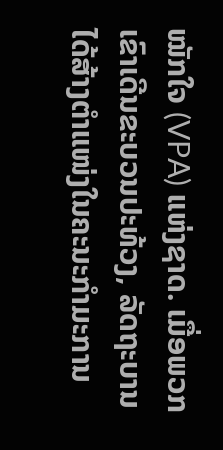ໝັກໃຈ (VPA) ແຫ່ງຊາດ. ເມື່ອພວກເຂົາເດີນຂະບວນປະທ້ວງ, ລັດຖະບານໄດ້ສ້າງຕຳແໜ່ງໃນຄະນະກຳມະການ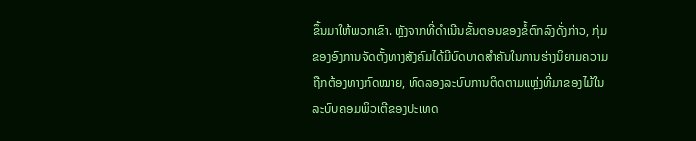ຂຶ້ນມາໃຫ້ພວກເຂົາ. ຫຼັງຈາກທີ່ດຳເນີນຂັ້ນຕອນຂອງຂໍ້ຕົກລົງດັ່ງກ່າວ, ກຸ່ມຂອງອົງການຈັດຕັ້ງທາງສັງຄົມໄດ້ມີບົດບາດສຳຄັນໃນການຮ່າງນິຍາມຄວາມຖືກຕ້ອງທາງກົດໝາຍ, ທົດລອງລະບົບການຕິດຕາມແຫຼ່ງທີ່ມາຂອງໄມ້ໃນລະບົບຄອມພິວເຕີຂອງປະເທດ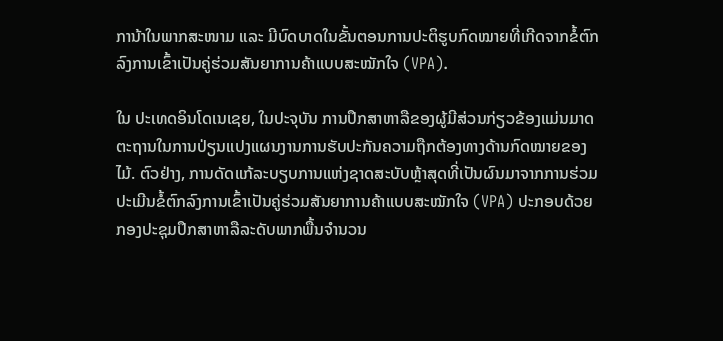ການ້າໃນພາກສະໜາມ ແລະ ມີບົດບາດໃນຂັ້ນຕອນການປະຕິຮູບກົດໝາຍທີ່ເກີດຈາກຂໍ້ຕົກລົງການເຂົ້າເປັນຄູ່ຮ່ວມສັນຍາການຄ້າແບບສະໝັກໃຈ (VPA).

ໃນ ປະເທດອິນໂດເນເຊຍ, ໃນປະຈຸບັນ ການປຶກສາຫາລືຂອງຜູ້ມີສ່ວນກ່ຽວຂ້ອງແມ່ນມາດຕະຖານໃນການປ່ຽນແປງແຜນງານການຮັບປະກັນຄວາມຖືກຕ້ອງທາງດ້ານກົດໝາຍຂອງໄມ້. ຕົວຢ່າງ, ການດັດແກ້ລະບຽບການແຫ່ງຊາດສະບັບຫຼ້າສຸດທີ່ເປັນຜົນມາຈາກການຮ່ວມປະເມີນຂໍ້ຕົກລົງການເຂົ້າເປັນຄູ່ຮ່ວມສັນຍາການຄ້າແບບສະໝັກໃຈ (VPA) ປະກອບດ້ວຍກອງປະຊຸມປຶກສາຫາລືລະດັບພາກພື້ນຈຳນວນ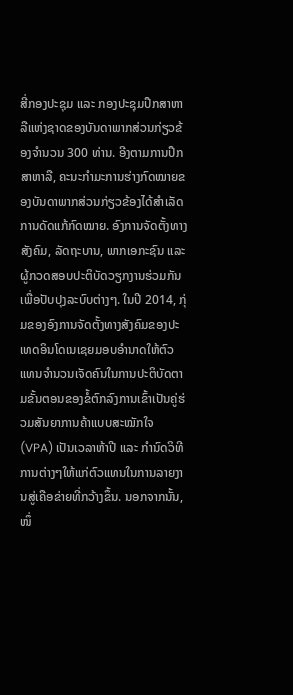ສີ່ກອງປະຊຸມ ແລະ ກອງປະຊຸມປຶກສາຫາລືແຫ່ງຊາດຂອງບັນດາພາກສ່ວນກ່ຽວຂ້ອງຈຳນວນ 300 ທ່ານ. ອີງຕາມການປຶກສາຫາລື, ຄະນະກຳມະການຮ່າງກົດໝາຍຂອງບັນດາພາກສ່ວນກ່ຽວຂ້ອງໄດ້ສຳເລັດການດັດແກ້ກົດໝາຍ. ອົງການຈັດຕັ້ງທາງສັງຄົມ, ລັດຖະບານ, ພາກເອກະຊົນ ແລະ ຜູ້ກວດສອບປະຕິບັດວຽກງານຮ່ວມກັນເພື່ອປັບປຸງລະບົບຕ່າງໆ. ໃນປີ 2014, ກຸ່ມຂອງອົງການຈັດຕັ້ງທາງສັງຄົມຂອງປະເທດອິນໂດເນເຊຍມອບອຳນາດໃຫ້ຕົວແທນຈຳນວນເຈັດຄົນໃນການປະຕິບັດຕາມຂັ້ນຕອນຂອງຂໍ້ຕົກລົງການເຂົ້າເປັນຄູ່ຮ່ວມສັນຍາການຄ້າແບບສະໝັກໃຈ (VPA) ເປັນເວລາຫ້າປີ ແລະ ກຳນົດວິທີການຕ່າງໆໃຫ້ແກ່ຕົວແທນໃນການລາຍງານສູ່ເຄືອຂ່າຍທີ່ກວ້າງຂຶ້ນ. ນອກຈາກນັ້ນ, ໜຶ່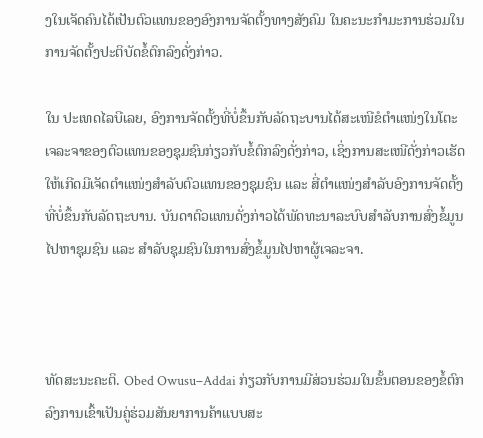ງໃນເຈັດຄົນໄດ້ເປັນຕົວແທນຂອງອົງການຈັດຕັ້ງທາງສັງຄົມ ໃນຄະນະກໍາມະການຮ່ວມໃນການຈັດຕັ້ງປະຕິບັດຂໍ້ຕົກລົງດັ່ງກ່າວ.

ໃນ ປະເທດໄລບີເລຍ, ອົງການຈັດຕັ້ງທີ່ບໍ່ຂຶ້ນກັບລັດຖະບານໄດ້ສະເໜີຂໍຕຳແໜ່ງໃນໂຕະເຈລະຈາຂອງຕົວແທນຂອງຊຸມຊົນກ່ຽວກັບຂໍ້ຕົກລົງດັ່ງກ່າວ, ເຊິ່ງການສະເໜີດັ່ງກ່າວເຮັດໃຫ້ເກີດມີເຈັດຕຳແໜ່ງສຳລັບຕົວແທນຂອງຊຸມຊົນ ແລະ ສີ່ຕຳແໜ່ງສຳລັບອົງການຈັດຕັ້ງທີ່ບໍ່ຂຶ້ນກັບລັດຖະບານ. ບັນດາຕົວແທນດັ່ງກ່າວໄດ້ພັດທະນາລະບົບສຳລັບການສົ່ງຂໍ້ມູນໄປຫາຊຸມຊົນ ແລະ ສຳລັບຊຸມຊົນໃນການສົ່ງຂໍ້ມູນໄປຫາຜູ້ເຈລະຈາ.



ທັດສະນະຄະຕິ. Obed Owusu–Addai ກ່ຽວກັບການມີສ່ວນຮ່ວມໃນຂັ້ນຕອນຂອງຂໍ້ຕົກລົງການເຂົ້າເປັນຄູ່ຮ່ວມສັນຍາການຄ້າແບບສະ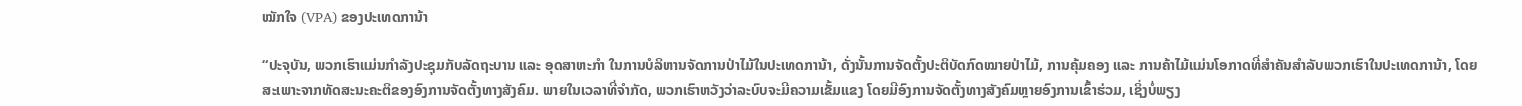ໝັກໃຈ (VPA) ຂອງປະເທດການ້າ

“ປະຈຸບັນ, ພວກເຮົາແມ່ນກຳລັງປະຊຸມກັບລັດຖະບານ ແລະ ອຸດສາຫະກຳ ໃນການບໍລິຫານຈັດການປ່າໄມ້ໃນປະເທດການ້າ, ດັ່ງນັ້ນການຈັດຕັ້ງປະຕິບັດກົດໝາຍປ່າໄມ້, ການຄຸ້ມຄອງ ແລະ ການຄ້າໄມ້ແມ່ນໂອກາດທີ່ສຳຄັນສຳລັບພວກເຮົາໃນປະເທດການ້າ, ໂດຍສະເພາະຈາກທັດສະນະຄະຕິຂອງອົງການຈັດຕັ້ງທາງສັງຄົມ. ພາຍໃນເວລາທີ່ຈໍາກັດ, ພວກເຮົາຫວັງວ່າລະບົບຈະມີຄວາມເຂັ້ມແຂງ ໂດຍມີອົງການຈັດຕັ້ງທາງສັງຄົມຫຼາຍອົງການເຂົ້າຮ່ວມ, ເຊິ່ງບໍ່ພຽງ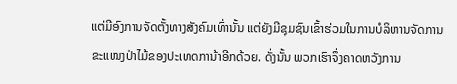ແຕ່ມີອົງການຈັດຕັ້ງທາງສັງຄົມເທົ່ານັ້ນ ແຕ່ຍັງມີຊຸມຊົນເຂົ້າຮ່ວມໃນການບໍລິຫານຈັດການຂະແໜງປ່າໄມ້ຂອງປະເທດການ້າອີກດ້ວຍ. ດັ່ງນັ້ນ ພວກເຮົາຈຶ່ງຄາດຫວັງການ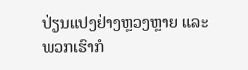ປ່ຽນແປງຢ່າງຫຼວງຫຼາຍ ແລະ ພວກເຮົາກໍ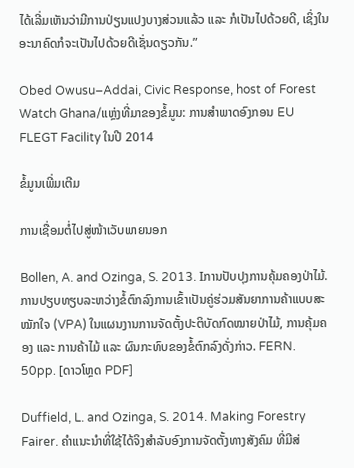ໄດ້ເລີ່ມເຫັນວ່າມີການປ່ຽນແປງບາງສ່ວນແລ້ວ ແລະ ກໍເປັນໄປດ້ວຍດີ, ເຊິ່ງໃນອະນາຄົດກໍຈະເປັນໄປດ້ວຍດີເຊັ່ນດຽວກັນ.”

Obed Owusu–Addai, Civic Response, host of Forest Watch Ghana/ແຫຼ່ງທີ່ມາຂອງຂໍ້ມູນ: ການສຳພາດອົງກອນ EU FLEGT Facility ໃນປີ 2014

ຂໍ້ມູນເພີ່ມເຕີມ

ການເຊື່ອມຕໍ່ໄປສູ່ໜ້າເວັບພາຍນອກ

Bollen, A. and Ozinga, S. 2013. Iການປັບປຸງການຄຸ້ມຄອງປ່າໄມ້. ການປຽບທຽບລະຫວ່າງຂໍ້ຕົກລົງການເຂົ້າເປັນຄູ່ຮ່ວມສັນຍາການຄ້າແບບສະໝັກໃຈ (VPA) ໃນແຜນງານການຈັດຕັ້ງປະຕິບັດກົດໝາຍປ່າໄມ້, ການຄຸ້ມຄອງ ແລະ ການຄ້າໄມ້ ແລະ ຜົນກະທົບຂອງຂໍ້ຕົກລົງດັ່ງກ່າວ. FERN. 50pp. [ດາວໂຫຼດ PDF]

Duffield, L. and Ozinga, S. 2014. Making Forestry Fairer. ຄຳແນະນຳທີ່ໃຊ້ໄດ້ຈິງສຳລັບອົງການຈັດຕັ້ງທາງສັງຄົມ ທີ່ມີສ່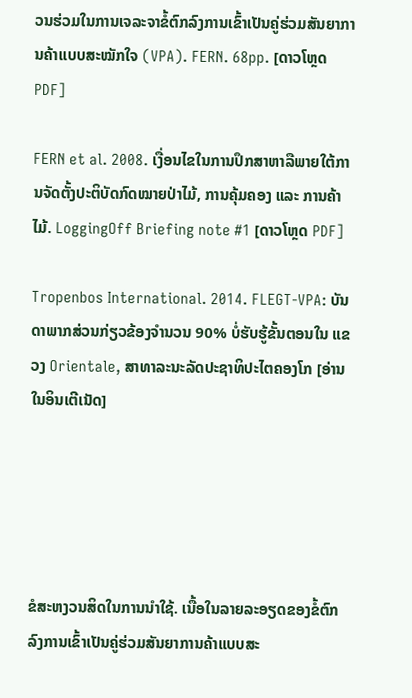ວນຮ່ວມໃນການເຈລະຈາຂໍ້ຕົກລົງການເຂົ້າເປັນຄູ່ຮ່ວມສັນຍາການຄ້າແບບສະໝັກໃຈ (VPA). FERN. 68pp. [ດາວໂຫຼດ PDF]

FERN et al. 2008. ເງື່ອນໄຂໃນການປຶກສາຫາລືພາຍໃຕ້ການຈັດຕັ້ງປະຕິບັດກົດໝາຍປ່າໄມ້, ການຄຸ້ມຄອງ ແລະ ການຄ້າໄມ້. LoggingOff Briefing note #1 [ດາວໂຫຼດ PDF]

Tropenbos International. 2014. FLEGT-VPA: ບັນດາພາກສ່ວນກ່ຽວຂ້ອງຈຳນວນ 90% ບໍ່ຮັບຮູ້ຂັ້ນຕອນໃນ ແຂວງ Orientale, ສາທາລະນະລັດປະຊາທິປະໄຕຄອງໂກ [ອ່ານໃນອິນເຕີເນັດ]





ຂໍສະຫງວນສິດໃນການນຳໃຊ້. ເນື້ອໃນລາຍລະອຽດຂອງຂໍ້ຕົກລົງການເຂົ້າເປັນຄູ່ຮ່ວມສັນຍາການຄ້າແບບສະ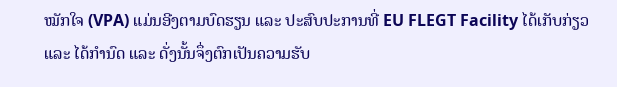ໝັກໃຈ (VPA) ແມ່ນອີງຕາມບົດຮຽນ ແລະ ປະສົບປະການທີ່ EU FLEGT Facility ໄດ້ເກັບກ່ຽວ ແລະ ໄດ້ກຳນົດ ແລະ ດັ່ງນັ້ນຈຶ່ງຕົກເປັນຄວາມຮັບ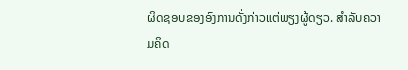ຜິດຊອບຂອງອົງການດັ່ງກ່າວແຕ່ພຽງຜູ້ດຽວ. ສຳລັບຄວາມຄິດ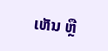ເຫັນ ຫຼື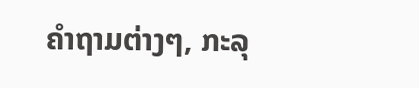ຄຳຖາມຕ່າງໆ, ກະລຸ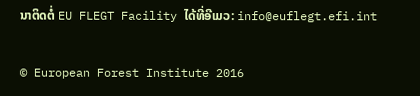ນາຕິດຕໍ່ EU FLEGT Facility ໄດ້ທີ່ອີເມວ: info@euflegt.efi.int

© European Forest Institute 2016